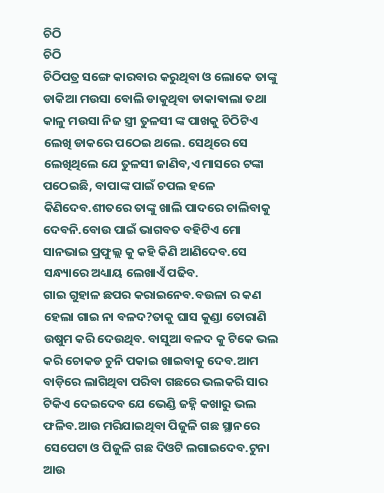ଚିଠି
ଚିଠି
ଚିଠିପତ୍ର ସଙ୍ଗେ କାରବାର କରୁଥିବା ଓ ଲୋକେ ତାଙ୍କୁ ଡାକିଆ ମଉସା ବୋଲି ଡାକୁଥିବା ଡାକାଵାଲା ତଥା କାଳୁ ମଉସା ନିଜ ସ୍ତ୍ରୀ ତୁଳସୀ ଙ୍କ ପାଖକୁ ଚିଠିଟିଏ ଲେଖି ଡାକରେ ପଠେଇ ଥଲେ. ସେଥିରେ ସେ ଲେଖିଥିଲେ ଯେ ତୁଳସୀ ଜାଣିବ,ଏ ମାସରେ ଟଙ୍କା ପଠେଇଛି, ବାପାଙ୍କ ପାଇଁ ଚପଲ ହଳେ କିଣିଦେବ.ଶୀତରେ ତାଙ୍କୁ ଖାଲି ପାଦରେ ଚାଲିବାକୁ ଦେବନି.ବୋଉ ପାଇଁ ଭାଗବତ ବହିଟିଏ ମୋ ସାନଭାଇ ପ୍ରଫୁଲ୍ଲ କୁ କହି କିଣି ଆଣିଦେବ.ସେ ସନ୍ଧ୍ୟାରେ ଅଧ୍ୟାୟ ଲେଖାଏଁ ପଢିବ.
ଗାଇ ଗୁହାଳ ଛପର କରାଇନେବ.ବଉଳା ର କଣ ହେଲା ଗାଇ ନା ବଳଦ?ତାକୁ ଘାସ କୁଣ୍ଡା ତୋରାଣି ଉଷୁମ କରି ଦେଉଥିବ. ବାସୁଆ ବଳଦ କୁ ଟିକେ ଭଲ କରି ଚୋକଡ ଚୁନି ପକାଇ ଖାଇବାକୁ ଦେବ.ଆମ ବାଡ଼ିରେ ଲାଗିଥିବା ପରିବା ଗଛରେ ଭଲକରି ସାର ଟିକିଏ ଦେଇଦେବ ଯେ ଭେଣ୍ଡି ଜହ୍ନି କଖାରୁ ଭଲ ଫଳିବ.ଆଉ ମରିଯାଇଥିବା ପିଜୁଳି ଗଛ ସ୍ଥାନରେ ସେପେଟା ଓ ପିଜୁଳି ଗଛ ଦିଓଟି ଲଗାଇଦେବ.ଟୁନା ଆଉ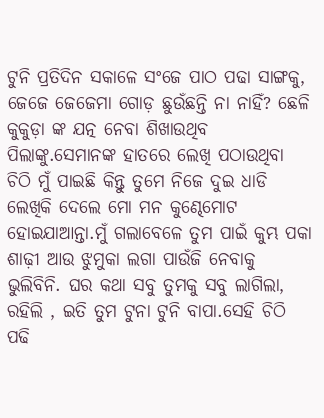ଟୁନି ପ୍ରତିଦିନ ସକାଳେ ସଂଜେ ପାଠ ପଢା ସାଙ୍ଗକୁ, ଜେଜେ ଜେଜେମା ଗୋଡ଼ ଛୁଉଁଛନ୍ତି ନା ନାହିଁ? ଛେଳି କୁକୁଡ଼ା ଙ୍କ ଯତ୍ନ ନେବା ଶିଖାଉଥିବ ପିଲାଙ୍କୁ.ସେମାନଙ୍କ ହାତରେ ଲେଖି ପଠାଉଥିବା ଚିଠି ମୁଁ ପାଇଛି କିନ୍ତୁ ତୁମେ ନିଜେ ଦୁଇ ଧାଡି ଲେଖିକି ଦେଲେ ମୋ ମନ କୁଣ୍ଢେମୋଟ ହୋଇଯାଆନ୍ତା.ମୁଁ ଗଲାବେଳେ ତୁମ ପାଇଁ କୁମ୍ଭ ପକା ଶାଢ଼ୀ ଆଉ ଝୁମୁକା ଲଗା ପାଉଁଜି ନେବାକୁ ଭୁଲିବିନି. ଘର କଥା ସବୁ ତୁମକୁ ସବୁ ଲାଗିଲା, ରହିଲି , ଇତି ତୁମ ଟୁନା ଟୁନି ବାପା.ସେହି ଚିଠି ପଢି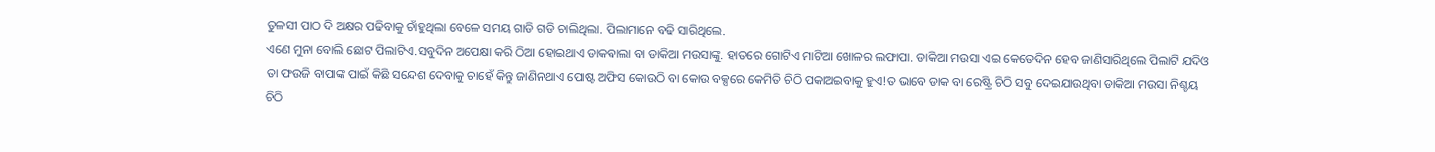ତୁଳସୀ ପାଠ ଦି ଅକ୍ଷର ପଢିବାକୁ ଚାଁହୁଥିଲା ବେଳେ ସମୟ ଗାଡି ଗଡି ଚାଲିଥିଲା. ପିଲାମାନେ ବଢି ସାରିଥିଲେ.
ଏଣେ ମୁନା ବୋଲି ଛୋଟ ପିଲାଟିଏ.ସବୁଦିନ ଅପେକ୍ଷା କରି ଠିଆ ହୋଇଥାଏ ଡାକଵାଲା ବା ଡାକିଆ ମଉସାଙ୍କୁ. ହାତରେ ଗୋଟିଏ ମାଟିଆ ଖୋଳର ଲଫାପା. ଡାକିଆ ମଉସା ଏଇ କେତେଦିନ ହେବ ଜାଣିସାରିଥିଲେ ପିଲାଟି ଯଦିଓ ତା ଫଉଜି ବାପାଙ୍କ ପାଇଁ କିଛି ସନ୍ଦେଶ ଦେବାକୁ ଚାହେଁ କିନ୍ତୁ ଜାଣିନଥାଏ ପୋଷ୍ଟ ଅଫିସ କୋଉଠି ବା କୋଉ ବକ୍ସରେ କେମିତି ଚିଠି ପକାଅଇବାକୁ ହୁଏ!ତ ଭାବେ ଡାକ ବା ରେଷ୍ଟ୍ରି ଚିଠି ସବୁ ଦେଇଯାଉଥିବା ଡାକିଆ ମଉସା ନିଶ୍ଚୟ ଚିଠି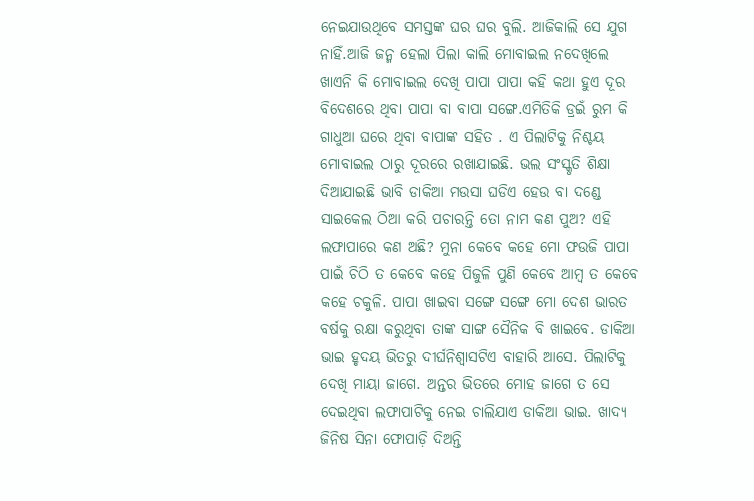ନେଇଯାଉଥିବେ ସମସ୍ତଙ୍କ ଘର ଘର ବୁଲି. ଆଜିକାଲି ସେ ଯୁଗ ନାହିଁ.ଆଜି ଜନ୍ମ ହେଲା ପିଲା କାଲି ମୋବାଇଲ ନଦେଖିଲେ ଖାଏନି କି ମୋବାଇଲ ଦେଖି ପାପା ପାପା କହି କଥା ହୁଏ ଦୂର ବିଦେଶରେ ଥିବା ପାପା ବା ବାପା ସଙ୍ଗେ.ଏମିତିକି ଡ୍ରଇଁ ରୁମ କି ଗାଧୁଆ ଘରେ ଥିବା ବାପାଙ୍କ ସହିତ . ଏ ପିଲାଟିକୁ ନିଶ୍ଚୟ ମୋବାଇଲ ଠାରୁ ଦୂରରେ ରଖାଯାଇଛି. ଭଲ ସଂସ୍କୃତି ଶିକ୍ଷା ଦିଆଯାଇଛି ଭାବି ଡାକିଆ ମଉସା ଘଡିଏ ହେଉ ବା ଦଣ୍ଡେ ସାଇକେଲ ଠିଆ କରି ପଚାରନ୍ତି ତୋ ନାମ କଣ ପୁଅ? ଏହି ଲଫାପାରେ କଣ ଅଛି? ମୁନା କେବେ କହେ ମୋ ଫଉଜି ପାପା ପାଇଁ ଚିଠି ତ କେବେ କହେ ପିଜୁଳି ପୁଣି କେବେ ଆମ୍ବ ତ କେବେ କହେ ଚକୁଳି. ପାପା ଖାଇବା ସଙ୍ଗେ ସଙ୍ଗେ ମୋ ଦେଶ ଭାରତ ବର୍ଷକୁ ରକ୍ଷା କରୁଥିବା ତାଙ୍କ ସାଙ୍ଗ ସୈନିକ ବି ଖାଇବେ. ଡାକିଆ ଭାଇ ହୃଦୟ ଭିତରୁ ଦୀର୍ଘନିଶ୍ୱାସଟିଏ ବାହାରି ଆସେ. ପିଲାଟିକୁ ଦେଖି ମାୟା ଜାଗେ. ଅନ୍ତର ଭିତରେ ମୋହ ଜାଗେ ତ ସେ ଦେଇଥିବା ଲଫାପାଟିକୁ ନେଇ ଚାଲିଯାଏ ଡାକିଆ ଭାଇ. ଖାଦ୍ୟ ଜିନିଷ ସିନା ଫୋପାଡ଼ି ଦିଅନ୍ତି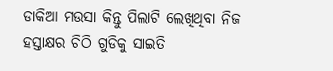ଡାକିଆ ମଉସା କିନ୍ତୁ ପିଲାଟି ଲେଖିଥିବା ନିଜ ହସ୍ତାକ୍ଷର ଚିଠି ଗୁଡିକୁ ସାଇତି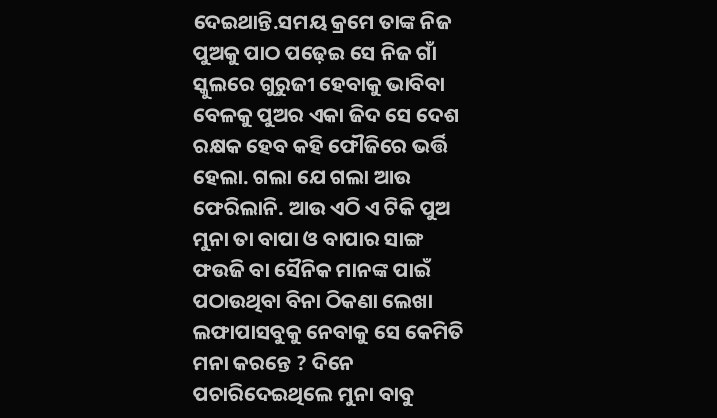ଦେଇଥାନ୍ତି.ସମୟ କ୍ରମେ ତାଙ୍କ ନିଜ ପୁଅକୁ ପାଠ ପଢ଼େଇ ସେ ନିଜ ଗାଁ ସ୍କୁଲରେ ଗୁରୁଜୀ ହେବାକୁ ଭାବିବା ବେଳକୁ ପୁଅର ଏକା ଜିଦ ସେ ଦେଶ ରକ୍ଷକ ହେବ କହି ଫୌଜିରେ ଭର୍ତ୍ତି ହେଲା. ଗଲା ଯେ ଗଲା ଆଉ ଫେରିଲାନି. ଆଉ ଏଠି ଏ ଟିକି ପୁଅ ମୁନା ତା ବାପା ଓ ବାପାର ସାଙ୍ଗ ଫଉଜି ବା ସୈନିକ ମାନଙ୍କ ପାଇଁ ପଠାଉଥିବା ବିନା ଠିକଣା ଲେଖା ଲଫାପାସବୁକୁ ନେବାକୁ ସେ କେମିତି ମନା କରନ୍ତେ ? ଦିନେ ପଚାରିଦେଇଥିଲେ ମୁନା ବାବୁ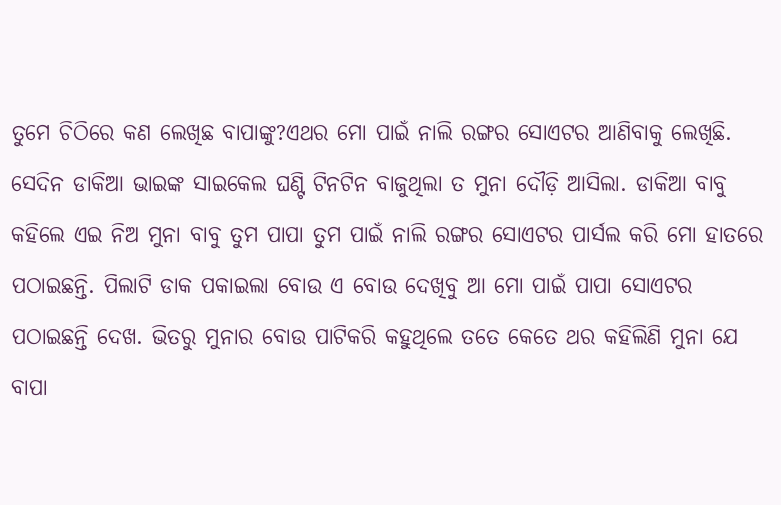ତୁମେ ଚିଠିରେ କଣ ଲେଖିଛ ବାପାଙ୍କୁ?ଏଥର ମୋ ପାଇଁ ନାଲି ରଙ୍ଗର ସୋଏଟର ଆଣିବାକୁ ଲେଖିଛି.
ସେଦିନ ଡାକିଆ ଭାଇଙ୍କ ସାଇକେଲ ଘଣ୍ଟି ଟିନଟିନ ବାଜୁଥିଲା ତ ମୁନା ଦୌଡ଼ି ଆସିଲା. ଡାକିଆ ବାବୁ କହିଲେ ଏଇ ନିଅ ମୁନା ବାବୁ ତୁମ ପାପା ତୁମ ପାଇଁ ନାଲି ରଙ୍ଗର ସୋଏଟର ପାର୍ସଲ କରି ମୋ ହାତରେ ପଠାଇଛନ୍ତି. ପିଲାଟି ଡାକ ପକାଇଲା ବୋଉ ଏ ବୋଉ ଦେଖିବୁ ଆ ମୋ ପାଇଁ ପାପା ସୋଏଟର ପଠାଇଛନ୍ତି ଦେଖ. ଭିତରୁ ମୁନାର ବୋଉ ପାଟିକରି କହୁଥିଲେ ତତେ କେତେ ଥର କହିଲିଣି ମୁନା ଯେ ବାପା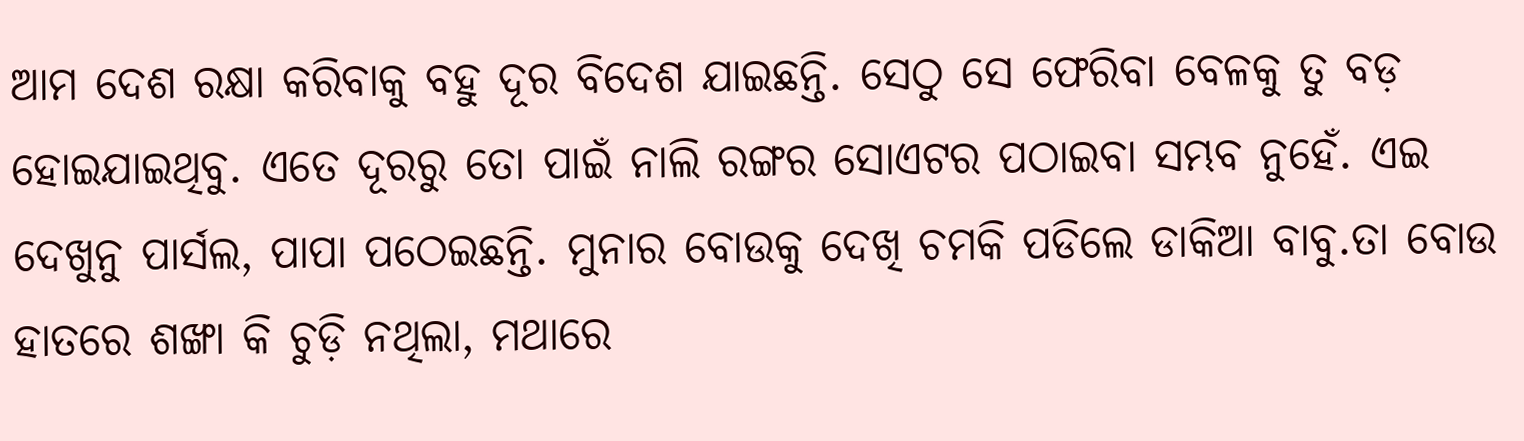ଆମ ଦେଶ ରକ୍ଷା କରିବାକୁ ବହୁ ଦୂର ବିଦେଶ ଯାଇଛନ୍ତି. ସେଠୁ ସେ ଫେରିବା ବେଳକୁ ତୁ ବଡ଼ ହୋଇଯାଇଥିବୁ. ଏତେ ଦୂରରୁ ତୋ ପାଇଁ ନାଲି ରଙ୍ଗର ସୋଏଟର ପଠାଇବା ସମ୍ଭବ ନୁହେଁ. ଏଇ ଦେଖୁନୁ ପାର୍ସଲ, ପାପା ପଠେଇଛନ୍ତି. ମୁନାର ବୋଉକୁ ଦେଖି ଚମକି ପଡିଲେ ଡାକିଆ ବାବୁ.ତା ବୋଉ ହାତରେ ଶଙ୍ଖା କି ଚୁଡ଼ି ନଥିଲା, ମଥାରେ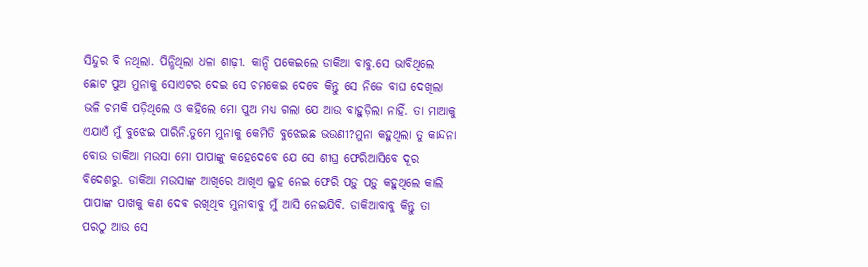ସିନ୍ଦୁର ବି ନଥିଲା. ପିନ୍ଧିଥିଲା ଧଳା ଶାଢ଼ୀ. କାନ୍ଦି ପକେଇଲେ ଡାକିଆ ବାବୁ.ସେ ଭାବିଥିଲେ ଛୋଟ ପୁଅ ମୁନାକୁ ସୋଏଟର ଦେଇ ସେ ଚମକେଇ ଦେବେ କିନ୍ତୁ ସେ ନିଜେ ବାଘ ଦେଖିଲା ଭଳି ଚମକି ପଡ଼ିଥିଲେ ଓ କହିଲେ ମୋ ପୁଅ ମଧ୍ୟ ଗଲା ଯେ ଆଉ ବାହୁଡ଼ିଲା ନାହିଁ. ତା ମାଆକୁ ଏଯାଏଁ ମୁଁ ବୁଝେଇ ପାରିନି.ତୁମେ ମୁନାକୁ କେମିତି ବୁଝେଇଛ ଭଉଣୀ?ମୁନା କହୁଥିଲା ତୁ କାନ୍ଦନା ବୋଉ ଡାକିଆ ମଉସା ମୋ ପାପାଙ୍କୁ କହେଦେବେ ଯେ ସେ ଶୀଘ୍ର ଫେରିଆସିବେ ଦୂର ବିଦେଶରୁ. ଡାକିଆ ମଉସାଙ୍କ ଆଖିରେ ଆଖିଏ ଲୁହ ନେଇ ଫେରି ପଡ଼ୁ ପଡ଼ୁ କହୁଥିଲେ କାଲି ପାପାଙ୍କ ପାଖକୁ କଣ ଦେଵ ରଖିଥିବ ମୁନାବାବୁ ମୁଁ ଆସି ନେଇଯିବି. ଡାକିଆବାବୁ କିନ୍ତୁ ତା ପରଠୁ ଆଉ ସେ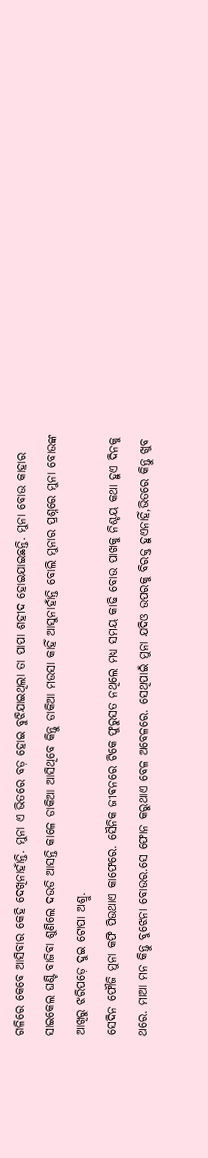ଗଳିରେ କେବେ ଆସିବାର କେହି ଦେଖିନାହାଁନ୍ତି. ମୁନା ଏ ଭିତରେ ବଡ଼ ହୋଇ ବୁଝିଯାଇଥିଲା ତା ପାପା ଶହୀଦ ହୋଇଯାଇଛନ୍ତି. ମୁନା ବୋଉ କାହାର ସାଇକେଲ ଘଣ୍ଟି ବାଜିବା ଶୁଣିଲେ ଦଉଡି ଆସନ୍ତି କାଳେ ଡାକିଆ ଆସିଥିବେ କିନ୍ତୁ ଡାକିଆ ମଉସା କାହିଁ ଆସୁନାହାଁନ୍ତି ବୋଲି ମୁନାର ପ୍ରଶ୍ନରେ ମୁନା ବୋଉଙ୍କ ଆଖିରୁ ଝରିପଡ଼େ ଦୁଇ ଟୋପା ଅଶ୍ରୁ.
ସେଦିନ ଫୌଜି ମୁନା କଫି ପିଉଥାଏ କାଫେରେ. ସୈନିକ ଜୀଵନରେ ଟିକେ ଫୁରୁସତ ନଥିଲେ ମଧ୍ୟ ସମୟ କାଢି ବୋଉ ପାଖକୁ ନିଶ୍ଚୟ କଥା ହୁଏ ଦିନକୁ ଥରେ. ମାଆ ମନ କିନ୍ତୁ ବୁଝେନା ବୋଉର.ସେ ଫୋନ କରୁଥାଏ ବେଳ ଅବେଳରେ. ସେଥିପାଇଁ ମୁନା ଯଦିଓ ଉପରକୁ ବିରକ୍ତ ହୁଏନାହିଁ,ଭିତରେ କିନ୍ତୁ ଖୁବ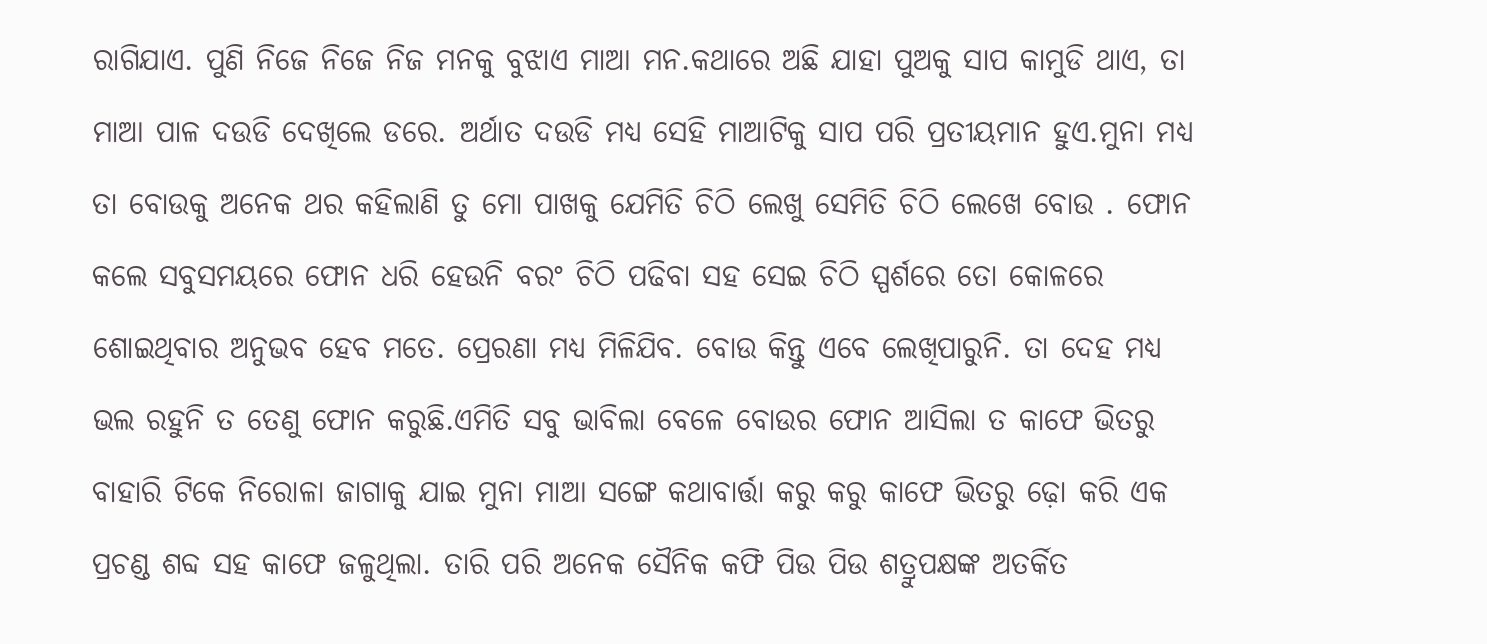ରାଗିଯାଏ. ପୁଣି ନିଜେ ନିଜେ ନିଜ ମନକୁ ବୁଝାଏ ମାଆ ମନ.କଥାରେ ଅଛି ଯାହା ପୁଅକୁ ସାପ କାମୁଡି ଥାଏ, ତା ମାଆ ପାଳ ଦଉଡି ଦେଖିଲେ ଡରେ. ଅର୍ଥାତ ଦଉଡି ମଧ୍ୟ ସେହି ମାଆଟିକୁ ସାପ ପରି ପ୍ରତୀୟମାନ ହୁଏ.ମୁନା ମଧ୍ୟ ତା ବୋଉକୁ ଅନେକ ଥର କହିଲାଣି ତୁ ମୋ ପାଖକୁ ଯେମିତି ଚିଠି ଲେଖୁ ସେମିତି ଚିଠି ଲେଖେ ବୋଉ . ଫୋନ କଲେ ସବୁସମୟରେ ଫୋନ ଧରି ହେଉନି ବରଂ ଚିଠି ପଢିବା ସହ ସେଇ ଚିଠି ସ୍ପର୍ଶରେ ତୋ କୋଳରେ ଶୋଇଥିବାର ଅନୁଭବ ହେବ ମତେ. ପ୍ରେରଣା ମଧ୍ୟ ମିଳିଯିବ. ବୋଉ କିନ୍ତୁ ଏବେ ଲେଖିପାରୁନି. ତା ଦେହ ମଧ୍ୟ ଭଲ ରହୁନି ତ ତେଣୁ ଫୋନ କରୁଛି.ଏମିତି ସବୁ ଭାବିଲା ବେଳେ ବୋଉର ଫୋନ ଆସିଲା ତ କାଫେ ଭିତରୁ ବାହାରି ଟିକେ ନିରୋଳା ଜାଗାକୁ ଯାଇ ମୁନା ମାଆ ସଙ୍ଗେ କଥାବାର୍ତ୍ତା କରୁ କରୁ କାଫେ ଭିତରୁ ଢ଼ୋ କରି ଏକ ପ୍ରଚଣ୍ଡ ଶବ୍ଦ ସହ କାଫେ ଜଳୁଥିଲା. ତାରି ପରି ଅନେକ ସୈନିକ କଫି ପିଉ ପିଉ ଶତ୍ରୁପକ୍ଷଙ୍କ ଅତର୍କିତ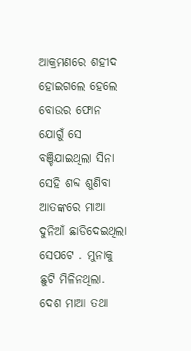ଆକ୍ରମଣରେ ଶହୀଦ ହୋଇଗଲେ ହେଲେ ବୋଉର ଫୋନ ଯୋଗୁଁ ସେ ବଞ୍ଚିଯାଇଥିଲା ସିନା ସେହି ଶବ୍ଦ ଶୁଣିବା ଆତଙ୍କରେ ମାଆ ଦୁନିଆଁ ଛାଡିଦେଇଥିଲା ସେପଟେ . ମୁନାକୁ ଛୁଟି ମିଳିନଥିଲା. ଦେଶ ମାଆ ତଥା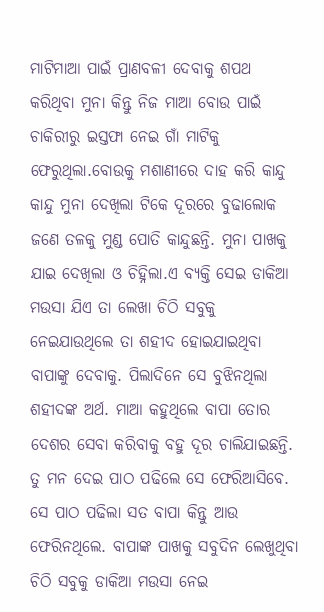ମାଟିମାଆ ପାଇଁ ପ୍ରାଣବଳୀ ଦେବାକୁ ଶପଥ କରିଥିବା ମୁନା କିନ୍ତୁ ନିଜ ମାଆ ବୋଉ ପାଇଁ ଚାକିରୀରୁ ଇସ୍ତଫା ନେଇ ଗାଁ ମାଟିକୁ ଫେରୁଥିଲା.ବୋଉକୁ ମଶାଣୀରେ ଦାହ କରି କାନ୍ଦୁ କାନ୍ଦୁ ମୁନା ଦେଖିଲା ଟିକେ ଦୂରରେ ବୁଢାଲୋକ ଜଣେ ତଳକୁ ମୁଣ୍ଡ ପୋତି କାନ୍ଦୁଛନ୍ତି. ମୁନା ପାଖକୁ ଯାଇ ଦେଖିଲା ଓ ଚିହ୍ନିଲା.ଏ ବ୍ୟକ୍ତି ସେଇ ଡାକିଆ ମଉସା ଯିଏ ତା ଲେଖା ଚିଠି ସବୁକୁ ନେଇଯାଉଥିଲେ ତା ଶହୀଦ ହୋଇଯାଇଥିବା ବାପାଙ୍କୁ ଦେବାକୁ. ପିଲାଦିନେ ସେ ବୁଝିନଥିଲା ଶହୀଦଙ୍କ ଅର୍ଥ. ମାଆ କହୁଥିଲେ ବାପା ତୋର ଦେଶର ସେବା କରିବାକୁ ବହୁ ଦୂର ଚାଲିଯାଇଛନ୍ତି. ତୁ ମନ ଦେଇ ପାଠ ପଢିଲେ ସେ ଫେରିଆସିବେ. ସେ ପାଠ ପଢିଲା ସତ ବାପା କିନ୍ତୁ ଆଉ ଫେରିନଥିଲେ. ବାପାଙ୍କ ପାଖକୁ ସବୁଦିନ ଲେଖୁଥିବା ଚିଠି ସବୁକୁ ଡାକିଆ ମଉସା ନେଇ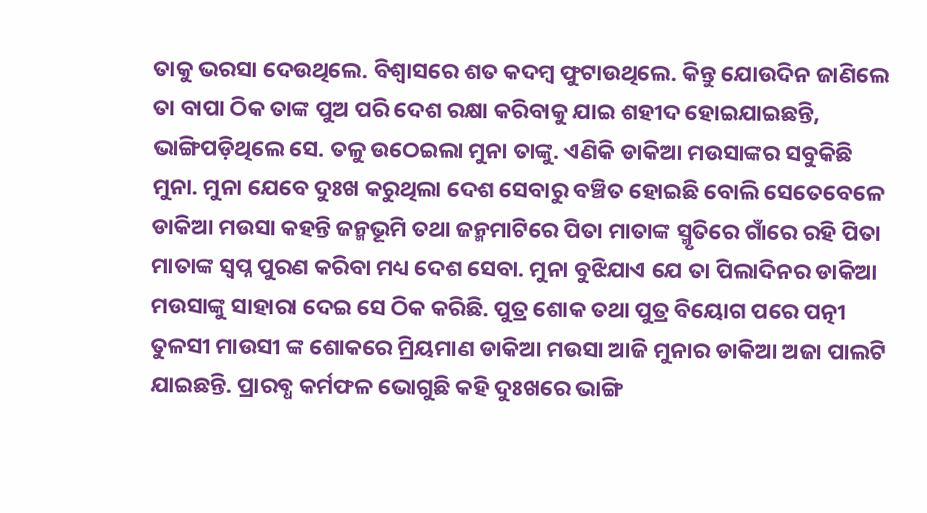ତାକୁ ଭରସା ଦେଉଥିଲେ. ବିଶ୍ୱାସରେ ଶତ କଦମ୍ବ ଫୁଟାଉଥିଲେ. କିନ୍ତୁ ଯୋଉଦିନ ଜାଣିଲେ ତା ବାପା ଠିକ ତାଙ୍କ ପୁଅ ପରି ଦେଶ ରକ୍ଷା କରିବାକୁ ଯାଇ ଶହୀଦ ହୋଇଯାଇଛନ୍ତି, ଭାଙ୍ଗିପଡ଼ିଥିଲେ ସେ. ତଳୁ ଉଠେଇଲା ମୁନା ତାଙ୍କୁ. ଏଣିକି ଡାକିଆ ମଉସାଙ୍କର ସବୁକିଛି ମୁନା. ମୁନା ଯେବେ ଦୁଃଖ କରୁଥିଲା ଦେଶ ସେବାରୁ ବଞ୍ଚିତ ହୋଇଛି ବୋଲି ସେତେବେଳେ ଡାକିଆ ମଉସା କହନ୍ତି ଜନ୍ମଭୂମି ତଥା ଜନ୍ମମାଟିରେ ପିତା ମାତାଙ୍କ ସ୍ମୃତିରେ ଗାଁରେ ରହି ପିତା ମାତାଙ୍କ ସ୍ବପ୍ନ ପୁରଣ କରିବା ମଧ୍ୟ ଦେଶ ସେବା. ମୁନା ବୁଝିଯାଏ ଯେ ତା ପିଲାଦିନର ଡାକିଆ ମଉସାଙ୍କୁ ସାହାରା ଦେଇ ସେ ଠିକ କରିଛି. ପୁତ୍ର ଶୋକ ତଥା ପୁତ୍ର ବିୟୋଗ ପରେ ପତ୍ନୀ ତୁଳସୀ ମାଉସୀ ଙ୍କ ଶୋକରେ ମ୍ରିୟମାଣ ଡାକିଆ ମଉସା ଆଜି ମୁନାର ଡାକିଆ ଅଜା ପାଲଟି ଯାଇଛନ୍ତି. ପ୍ରାରବ୍ଧ କର୍ମଫଳ ଭୋଗୁଛି କହି ଦୁଃଖରେ ଭାଙ୍ଗି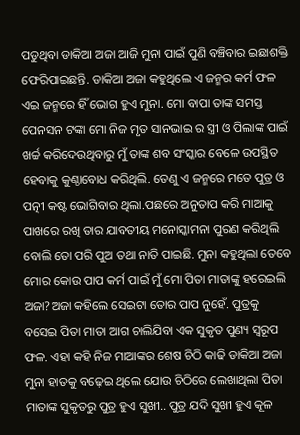ପଡୁଥିବା ଡାକିଆ ଅଜା ଆଜି ମୁନା ପାଇଁ ପୁଣି ବଞ୍ଚିବାର ଇଛାଶକ୍ତି ଫେରିପାଇଛନ୍ତି. ଡାକିଆ ଅଜା କହୁଥିଲେ ଏ ଜନ୍ମର କର୍ମ ଫଳ ଏଇ ଜନ୍ମରେ ହିଁ ଭୋଗ ହୁଏ ମୁନା. ମୋ ବାପା ତାଙ୍କ ସମସ୍ତ ପେନସନ ଟଙ୍କା ମୋ ନିଜ ମୃତ ସାନଭାଇ ର ସ୍ତ୍ରୀ ଓ ପିଲାଙ୍କ ପାଇଁ ଖର୍ଚ୍ଚ କରିଦେଉଥିବାରୁ ମୁଁ ତାଙ୍କ ଶବ ସଂସ୍କାର ବେଳେ ଉପସ୍ଥିତ ହେବାକୁ କୁଣ୍ଠାବୋଧ କରିଥିଲି. ତେଣୁ ଏ ଜନ୍ମରେ ମତେ ପୁତ୍ର ଓ ପତ୍ନୀ କଷ୍ଟ ଭୋଗିବାର ଥିଲା.ପଛରେ ଅନୁତାପ କରି ମାଆକୁ ପାଖରେ ରଖି ତାର ଯାବତୀୟ ମନୋସ୍କାମନା ପୁରଣ କରିଥିଲି ବୋଲି ତୋ ପରି ପୁଅ ତଥା ନାତି ପାଇଛି. ମୁନା କହୁଥିଲା ତେବେ ମୋର କୋଉ ପାପ କର୍ମ ପାଇଁ ମୁଁ ମୋ ପିତା ମାତାଙ୍କୁ ହରେଇଲି ଅଜା?ଅଜା କହିଲେ ସେଇଟା ତୋର ପାପ ନୁହେଁ. ପୁତ୍ରକୁ ବସେଇ ପିତା ମାତା ଆଗ ଚାଲିଯିବା ଏକ ସୁକୃତ ପୁଣ୍ୟ ସ୍ୱରୂପ ଫଳ. ଏହା କହି ନିଜ ମାଆଙ୍କର ଶେଷ ଚିଠି କାଢି ଡାକିଆ ଅଜା ମୁନା ହାତକୁ ବଢ଼େଇ ଥିଲେ ଯୋଉ ଚିଠିରେ ଲେଖାଥିଲା ପିତା ମାତାଙ୍କ ସୁକୃତରୁ ପୁତ୍ର ହୁଏ ସୁଖୀ.. ପୁତ୍ର ଯଦି ସୁଖୀ ହୁଏ କୂଳ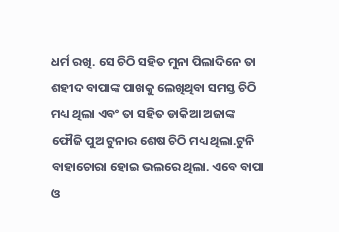ଧର୍ମ ରଖି. ସେ ଚିଠି ସହିତ ମୁନା ପିଲାଦିନେ ତା ଶହୀଦ ବାପାଙ୍କ ପାଖକୁ ଲେଖିଥିବା ସମସ୍ତ ଚିଠି ମଧ୍ୟ ଥିଲା ଏବଂ ତା ସହିତ ଡାକିଆ ଅଜାଙ୍କ ଫୌଜି ପୁଅ ଟୁନାର ଶେଷ ଚିଠି ମଧ୍ୟ ଥିଲା.ଟୁନି ବାହାଚୋରା ହୋଇ ଭଲରେ ଥିଲା. ଏବେ ବାପା ଓ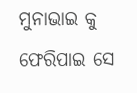ମୁନାଭାଇ କୁ ଫେରିପାଇ ସେ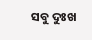ସବୁ ଦୁଃଖ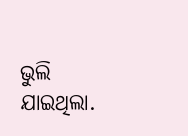ଭୁଲି ଯାଇଥିଲା.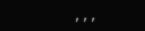,,,